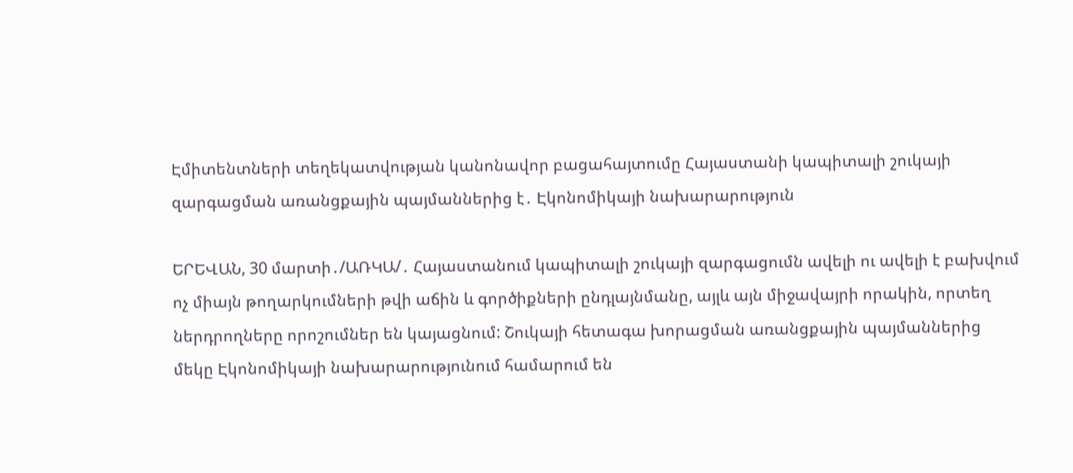Էմիտենտների տեղեկատվության կանոնավոր բացահայտումը Հայաստանի կապիտալի շուկայի զարգացման առանցքային պայմաններից է․ Էկոնոմիկայի նախարարություն

ԵՐԵՎԱՆ, 30 մարտի․/ԱՌԿԱ/․ Հայաստանում կապիտալի շուկայի զարգացումն ավելի ու ավելի է բախվում ոչ միայն թողարկումների թվի աճին և գործիքների ընդլայնմանը, այլև այն միջավայրի որակին, որտեղ ներդրողները որոշումներ են կայացնում: Շուկայի հետագա խորացման առանցքային պայմաններից մեկը Էկոնոմիկայի նախարարությունում համարում են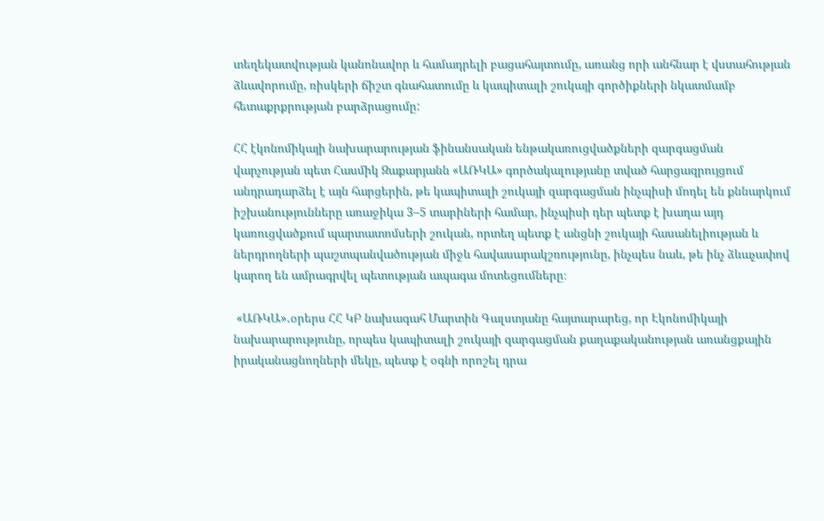տեղեկատվության կանոնավոր և համադրելի բացահայտումը, առանց որի անհնար է վստահության ձևավորումը, ռիսկերի ճիշտ գնահատումը և կապիտալի շուկայի գործիքների նկատմամբ հետաքրքրության բարձրացումը:

ՀՀ էկոնոմիկայի նախարարության ֆինանսական ենթակառուցվածքների զարգացման վարչության պետ Հասմիկ Զաքարյանն «ԱՌԿԱ» գործակալությանը տված հարցազրույցում անդրադարձել է այն հարցերին, թե կապիտալի շուկայի զարգացման ինչպիսի մոդել են քննարկում իշխանությունները առաջիկա 3–5 տարիների համար, ինչպիսի դեր պետք է խաղա այդ կառուցվածքում պարտատոմսերի շուկան, որտեղ պետք է անցնի շուկայի հասանելիության և ներդրողների պաշտպանվածության միջև հավասարակշռությունը, ինչպես նաև, թե ինչ ձևաչափով կարող են ամրագրվել պետության ապագա մոտեցումները։

 «ԱՌԿԱ»․օրերս ՀՀ ԿԲ նախագահ Մարտին Գալստյանը հայտարարեց, որ Էկոնոմիկայի նախարարությունը, որպես կապիտալի շուկայի զարգացման քաղաքականության առանցքային իրականացնողների մեկը, պետք է օգնի որոշել դրա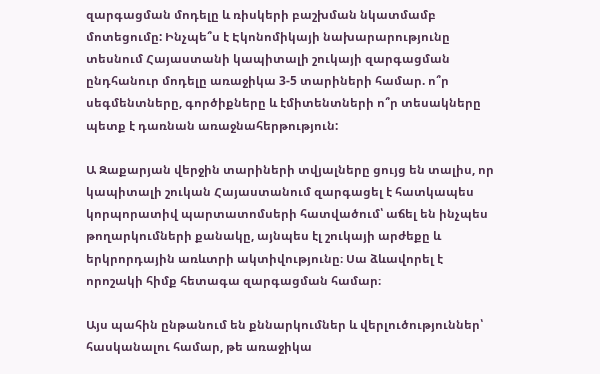զարգացման մոդելը և ռիսկերի բաշխման նկատմամբ մոտեցումը: Ինչպե՞ս է Էկոնոմիկայի նախարարությունը տեսնում Հայաստանի կապիտալի շուկայի զարգացման ընդհանուր մոդելը առաջիկա 3-5 տարիների համար. ո՞ր սեգմենտները, գործիքները և էմիտենտների ո՞ր տեսակները պետք է դառնան առաջնահերթություն:

Ա Զաքարյան վերջին տարիների տվյալները ցույց են տալիս, որ կապիտալի շուկան Հայաստանում զարգացել է հատկապես կորպորատիվ պարտատոմսերի հատվածում՝ աճել են ինչպես թողարկումների քանակը, այնպես էլ շուկայի արժեքը և երկրորդային առևտրի ակտիվությունը։ Սա ձևավորել է որոշակի հիմք հետագա զարգացման համար։

Այս պահին ընթանում են քննարկումներ և վերլուծություններ՝ հասկանալու համար, թե առաջիկա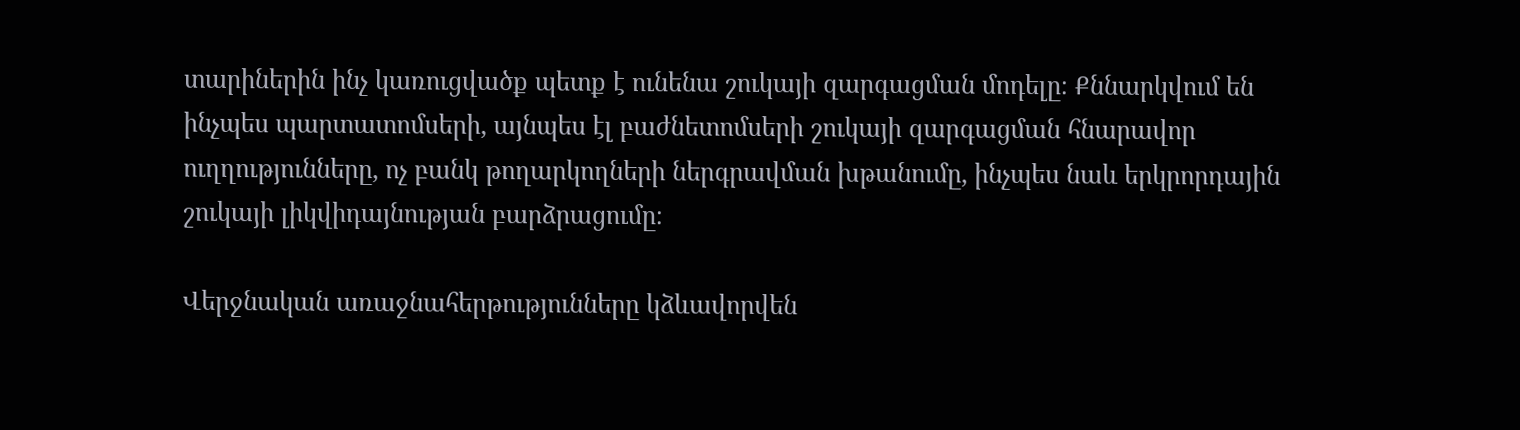տարիներին ինչ կառուցվածք պետք է ունենա շուկայի զարգացման մոդելը։ Քննարկվում են ինչպես պարտատոմսերի, այնպես էլ բաժնետոմսերի շուկայի զարգացման հնարավոր ուղղությունները, ոչ բանկ թողարկողների ներգրավման խթանումը, ինչպես նաև երկրորդային շուկայի լիկվիդայնության բարձրացումը։

Վերջնական առաջնահերթությունները կձևավորվեն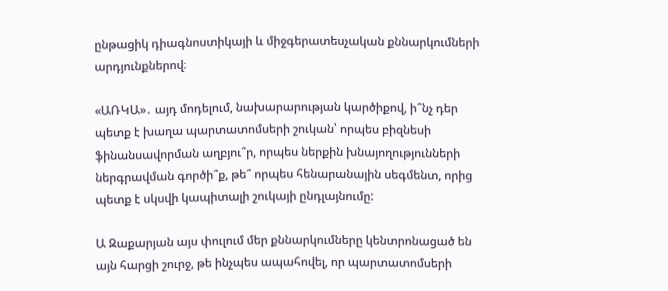ընթացիկ դիագնոստիկայի և միջգերատեսչական քննարկումների արդյունքներով։

«ԱՌԿԱ»․ այդ մոդելում, նախարարության կարծիքով, ի՞նչ դեր պետք է խաղա պարտատոմսերի շուկան՝ որպես բիզնեսի ֆինանսավորման աղբյու՞ր, որպես ներքին խնայողությունների ներգրավման գործի՞ք, թե՞ որպես հենարանային սեգմենտ, որից պետք է սկսվի կապիտալի շուկայի ընդլայնումը:

Ա Զաքարյան այս փուլում մեր քննարկումները կենտրոնացած են այն հարցի շուրջ, թե ինչպես ապահովել, որ պարտատոմսերի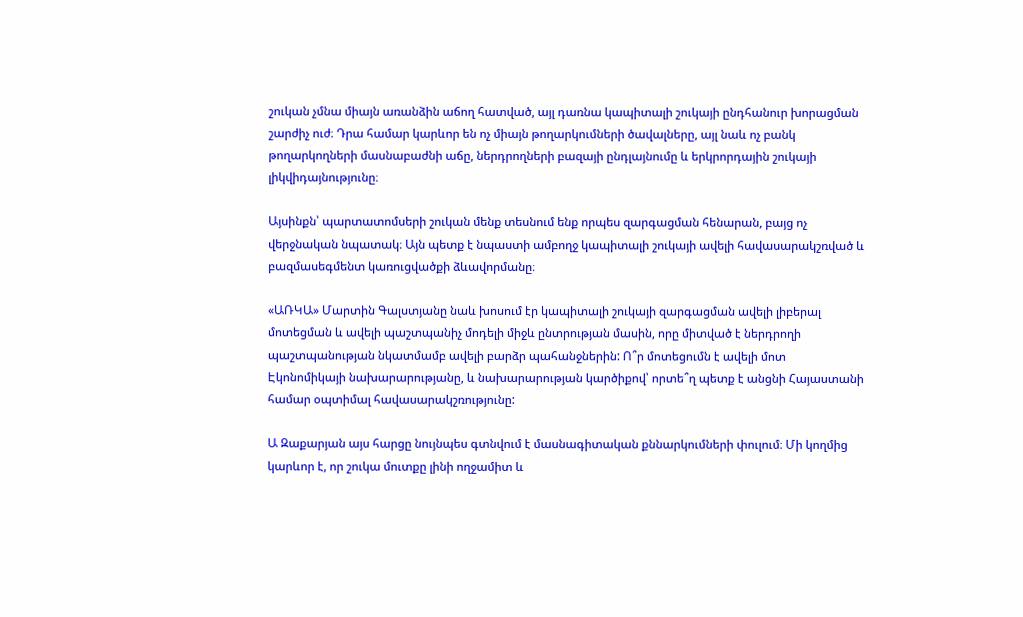շուկան չմնա միայն առանձին աճող հատված, այլ դառնա կապիտալի շուկայի ընդհանուր խորացման շարժիչ ուժ։ Դրա համար կարևոր են ոչ միայն թողարկումների ծավալները, այլ նաև ոչ բանկ թողարկողների մասնաբաժնի աճը, ներդրողների բազայի ընդլայնումը և երկրորդային շուկայի լիկվիդայնությունը։

Այսինքն՝ պարտատոմսերի շուկան մենք տեսնում ենք որպես զարգացման հենարան, բայց ոչ վերջնական նպատակ։ Այն պետք է նպաստի ամբողջ կապիտալի շուկայի ավելի հավասարակշռված և բազմասեգմենտ կառուցվածքի ձևավորմանը։

«ԱՌԿԱ» Մարտին Գալստյանը նաև խոսում էր կապիտալի շուկայի զարգացման ավելի լիբերալ մոտեցման և ավելի պաշտպանիչ մոդելի միջև ընտրության մասին, որը միտված է ներդրողի պաշտպանության նկատմամբ ավելի բարձր պահանջներին: Ո՞ր մոտեցումն է ավելի մոտ Էկոնոմիկայի նախարարությանը, և նախարարության կարծիքով՝ որտե՞ղ պետք է անցնի Հայաստանի համար օպտիմալ հավասարակշռությունը:

Ա Զաքարյան այս հարցը նույնպես գտնվում է մասնագիտական քննարկումների փուլում։ Մի կողմից կարևոր է, որ շուկա մուտքը լինի ողջամիտ և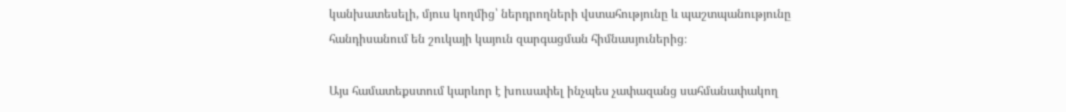կանխատեսելի, մյուս կողմից՝ ներդրողների վստահությունը և պաշտպանությունը հանդիսանում են շուկայի կայուն զարգացման հիմնասյուներից։

Այս համատեքստում կարևոր է խուսափել ինչպես չափազանց սահմանափակող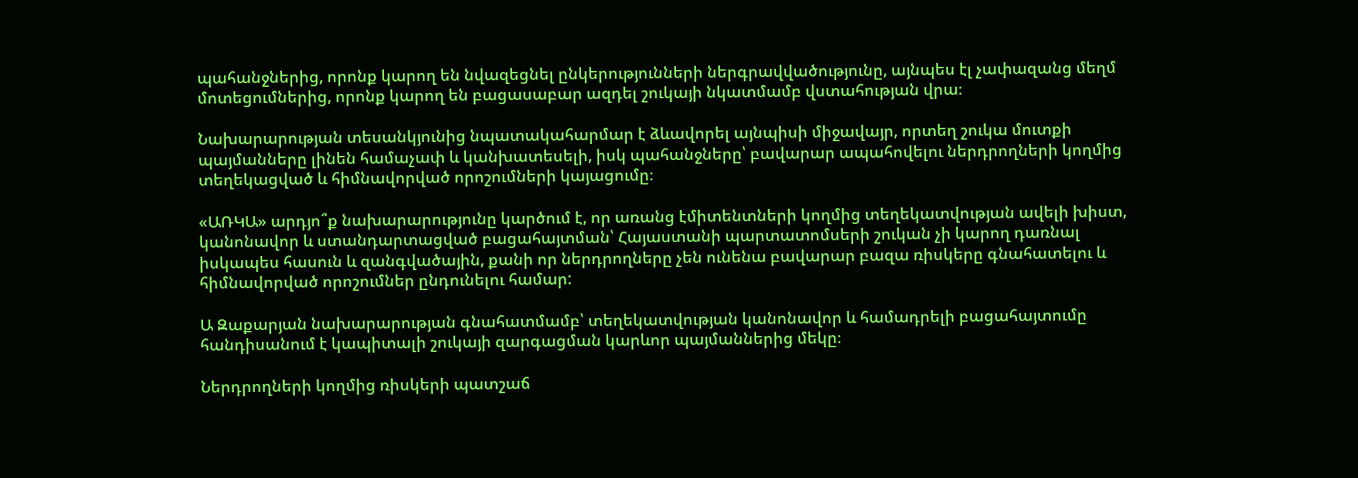պահանջներից, որոնք կարող են նվազեցնել ընկերությունների ներգրավվածությունը, այնպես էլ չափազանց մեղմ մոտեցումներից, որոնք կարող են բացասաբար ազդել շուկայի նկատմամբ վստահության վրա։

Նախարարության տեսանկյունից նպատակահարմար է ձևավորել այնպիսի միջավայր, որտեղ շուկա մուտքի պայմանները լինեն համաչափ և կանխատեսելի, իսկ պահանջները՝ բավարար ապահովելու ներդրողների կողմից տեղեկացված և հիմնավորված որոշումների կայացումը։

«ԱՌԿԱ» արդյո՞ք նախարարությունը կարծում է, որ առանց էմիտենտների կողմից տեղեկատվության ավելի խիստ, կանոնավոր և ստանդարտացված բացահայտման՝ Հայաստանի պարտատոմսերի շուկան չի կարող դառնալ իսկապես հասուն և զանգվածային, քանի որ ներդրողները չեն ունենա բավարար բազա ռիսկերը գնահատելու և հիմնավորված որոշումներ ընդունելու համար:

Ա Զաքարյան նախարարության գնահատմամբ՝ տեղեկատվության կանոնավոր և համադրելի բացահայտումը հանդիսանում է կապիտալի շուկայի զարգացման կարևոր պայմաններից մեկը։

Ներդրողների կողմից ռիսկերի պատշաճ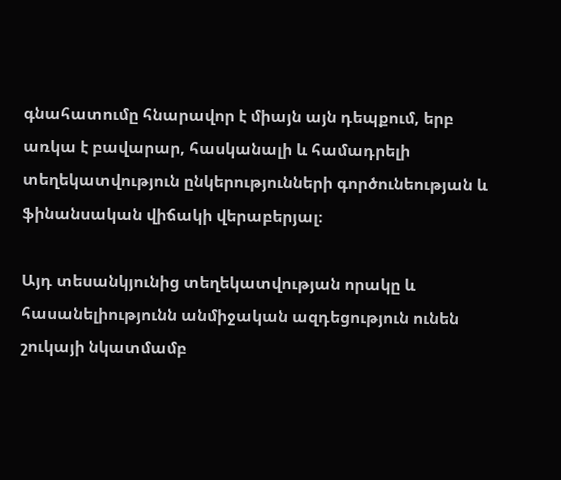գնահատումը հնարավոր է միայն այն դեպքում, երբ առկա է բավարար, հասկանալի և համադրելի տեղեկատվություն ընկերությունների գործունեության և ֆինանսական վիճակի վերաբերյալ։

Այդ տեսանկյունից տեղեկատվության որակը և հասանելիությունն անմիջական ազդեցություն ունեն շուկայի նկատմամբ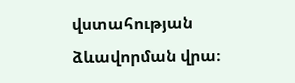վստահության ձևավորման վրա։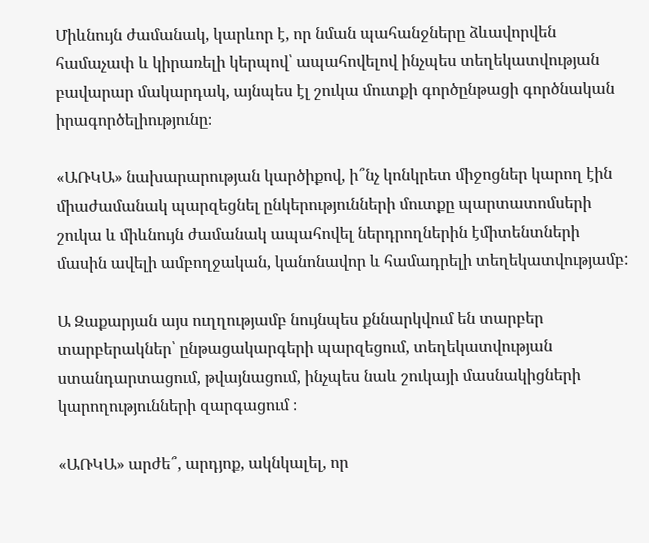Միևնույն ժամանակ, կարևոր է, որ նման պահանջները ձևավորվեն համաչափ և կիրառելի կերպով՝ ապահովելով ինչպես տեղեկատվության բավարար մակարդակ, այնպես էլ շուկա մուտքի գործընթացի գործնական իրագործելիությունը։

«ԱՌԿԱ» նախարարության կարծիքով, ի՞նչ կոնկրետ միջոցներ կարող էին միաժամանակ պարզեցնել ընկերությունների մուտքը պարտատոմսերի շուկա և միևնույն ժամանակ ապահովել ներդրողներին էմիտենտների մասին ավելի ամբողջական, կանոնավոր և համադրելի տեղեկատվությամբ:

Ա Զաքարյան այս ուղղությամբ նույնպես քննարկվում են տարբեր տարբերակներ՝ ընթացակարգերի պարզեցում, տեղեկատվության ստանդարտացում, թվայնացում, ինչպես նաև շուկայի մասնակիցների կարողությունների զարգացում ։

«ԱՌԿԱ» արժե՞, արդյոք, ակնկալել, որ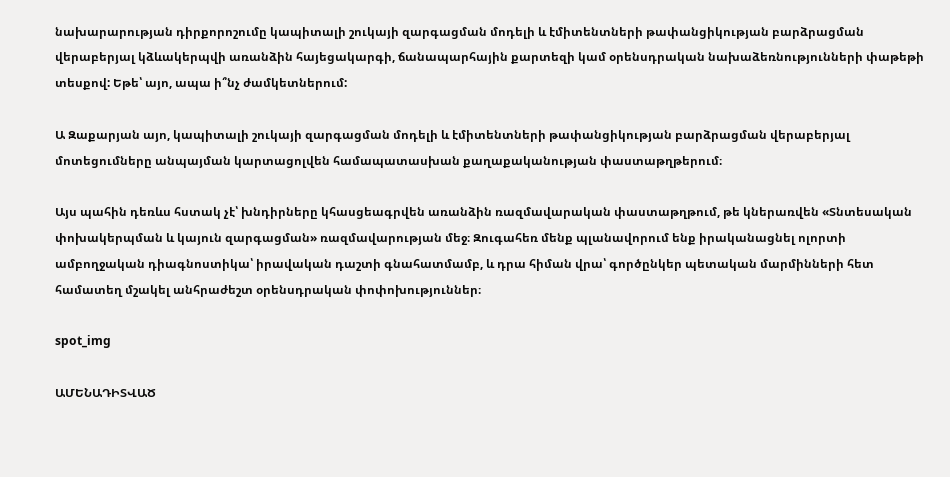նախարարության դիրքորոշումը կապիտալի շուկայի զարգացման մոդելի և էմիտենտների թափանցիկության բարձրացման վերաբերյալ կձևակերպվի առանձին հայեցակարգի, ճանապարհային քարտեզի կամ օրենսդրական նախաձեռնությունների փաթեթի տեսքով: Եթե՝ այո, ապա ի՞նչ ժամկետներում:

Ա Զաքարյան այո, կապիտալի շուկայի զարգացման մոդելի և էմիտենտների թափանցիկության բարձրացման վերաբերյալ մոտեցումները անպայման կարտացոլվեն համապատասխան քաղաքականության փաստաթղթերում։

Այս պահին դեռևս հստակ չէ՝ խնդիրները կհասցեագրվեն առանձին ռազմավարական փաստաթղթում, թե կներառվեն «Տնտեսական փոխակերպման և կայուն զարգացման» ռազմավարության մեջ։ Զուգահեռ մենք պլանավորում ենք իրականացնել ոլորտի ամբողջական դիագնոստիկա՝ իրավական դաշտի գնահատմամբ, և դրա հիման վրա՝ գործընկեր պետական մարմինների հետ համատեղ մշակել անհրաժեշտ օրենսդրական փոփոխություններ։

spot_img

ԱՄԵՆԱԴԻՏՎԱԾ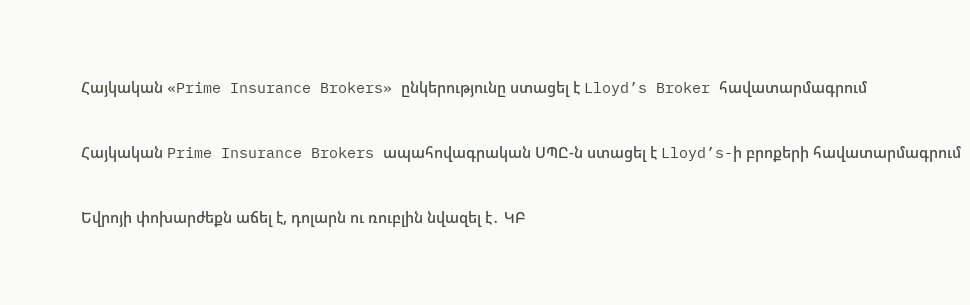Հայկական «Prime Insurance Brokers» ընկերությունը ստացել է Lloyd’s Broker հավատարմագրում

Հայկական Prime Insurance Brokers ապահովագրական ՍՊԸ-ն ստացել է Lloyd’s-ի բրոքերի հավատարմագրում

Եվրոյի փոխարժեքն աճել է, դոլարն ու ռուբլին նվազել է․ ԿԲ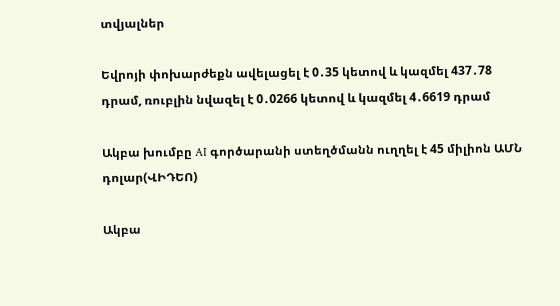տվյալներ

Եվրոյի փոխարժեքն ավելացել է 0․35 կետով և կազմել 437․78 դրամ, ռուբլին նվազել է 0․0266 կետով և կազմել 4․6619 դրամ

Ակբա խումբը AI գործարանի ստեղծմանն ուղղել է 45 միլիոն ԱՄՆ դոլար(ՎԻԴԵՈ)

Ակբա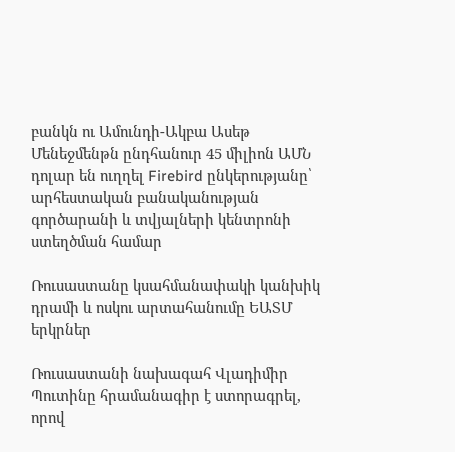բանկն ու Ամունդի-Ակբա Ասեթ Մենեջմենթն ընդհանուր 45 միլիոն ԱՄՆ դոլար են ուղղել Firebird ընկերությանը՝ արհեստական բանականության գործարանի և տվյալների կենտրոնի ստեղծման համար

Ռուսաստանը կսահմանափակի կանխիկ դրամի և ոսկու արտահանումը ԵԱՏՄ երկրներ

Ռուսաստանի նախագահ Վլադիմիր Պուտինը հրամանագիր է ստորագրել, որով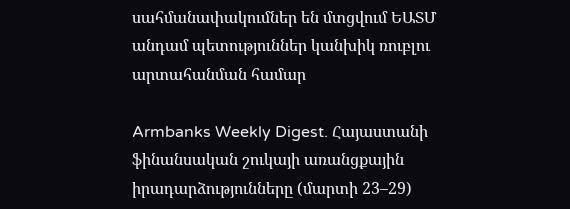սահմանափակումներ են մտցվում ԵԱՏՄ անդամ պետություններ կանխիկ ռուբլու արտահանման համար

Armbanks Weekly Digest. Հայաստանի ֆինանսական շուկայի առանցքային իրադարձությունները (մարտի 23–29)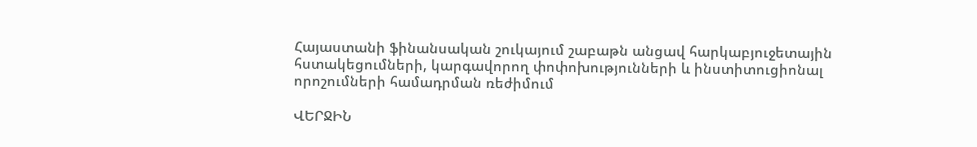Հայաստանի ֆինանսական շուկայում շաբաթն անցավ հարկաբյուջետային հստակեցումների, կարգավորող փոփոխությունների և ինստիտուցիոնալ որոշումների համադրման ռեժիմում

ՎԵՐՋԻՆ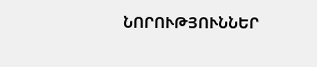ՆՈՐՈՒԹՅՈՒՆՆԵՐ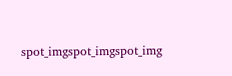spot_imgspot_imgspot_img